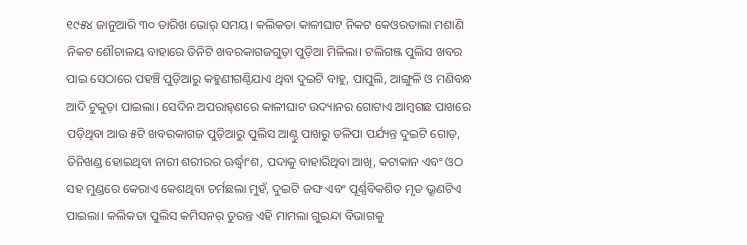୧୯୫୪ ଜାନୁଆରି ୩୦ ତାରିଖ ଭୋର୍‌ ସମୟ। କଲିକତା କାଳୀଘାଟ ନିକଟ କେଓରତାଲା ମଶାଣି ନିକଟ ଶୌଚାଳୟ ବାହାରେ ତିନିଟି ଖବରକାଗଜଗୁଡ଼ା ପୁଡ଼ିଆ ମିଳିଲା। ଟଲିଗଞ୍ଜ ପୁଲିସ ଖବର ପାଇ ସେଠାରେ ପହଞ୍ଚି ପୁଡ଼ିଆରୁ କହୁଣୀଗଣ୍ଠିଯାଏ ଥିବା ଦୁଇଟି ବାହୁ, ପାପୁଲି, ଆଙ୍ଗୁଳି ଓ ମଣିବନ୍ଧ ଆଦି ଟୁକୁଡ଼ା ପାଇ‌ଲା। ସେଦିନ ଅପରାହ୍‌ଣରେ କାଳୀଘାଟ ଉଦ୍ୟାନର ଗୋଟାଏ ଆମ୍ବଗଛ ପାଖରେ ପଡ଼ିଥିବା ଆଉ ୫ଟି ଖବରକାଗଜ ପୁଡ଼ିଆରୁ ପୁଲିସ ଆଣ୍ଠୁ ପାଖରୁ ତଳିପା ପର୍ଯ୍ୟନ୍ତ ଦୁଇଟି ଗୋଡ଼, ତିନିଖଣ୍ଡ ହୋଇଥିବା ନାରୀ ଶରୀରର ଊର୍ଦ୍ଧ୍ବାଂଶ, ପଦାକୁ ବାହାରିଥିବା ଆଖି, କଟାକାନ ଏବଂ ଓଠ ସହ ମୁଣ୍ଡରେ କେରାଏ କେଶଥିବା ଚର୍ମଛଲା ମୁହଁ, ଦୁଇଟି ଜଙ୍ଘ ଏବଂ ପୂର୍ଣ୍ଣବିକଶିତ ମୃତ ଭ୍ରୂଣଟିଏ ପାଇଲା। କଲିକତା ପୁଲିସ କମିସନର୍‌ ତୁରନ୍ତ ଏହି ମାମଲା ଗୁଇନ୍ଦା ବିଭାଗକୁ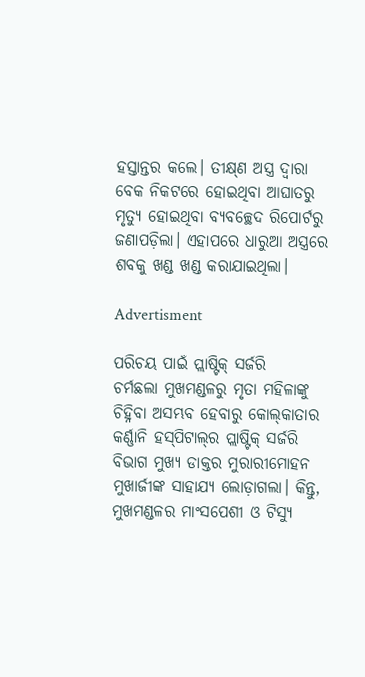ହସ୍ତାନ୍ତର କଲେ। ତୀକ୍ଷ୍‌ଣ ଅସ୍ତ୍ର ଦ୍ବାରା ବେକ ନିକଟରେ ହୋଇଥିବା ଆଘାତରୁ ମୃତ୍ୟୁ ହୋଇଥିବା ବ୍ୟବଚ୍ଛେଦ ରିପୋର୍ଟରୁ ଜଣାପଡ଼ିଲା। ଏହାପରେ ଧାରୁଆ ଅସ୍ତ୍ରରେ ଶବକୁ ଖଣ୍ଡ ଖଣ୍ଡ କରାଯାଇଥିଲା।

Advertisment

ପରିଚୟ ପାଇଁ ପ୍ଲାଷ୍ଟିକ୍‌ ସର୍ଜରି
ଚର୍ମଛଲା ମୁଖମଣ୍ଡଳରୁ ମୃତା ମହିଳାଙ୍କୁ ଚିହ୍ନିବା ଅସମ୍ଭବ ହେବାରୁ କୋଲ୍‌କାତାର କର୍ଣ୍ଣାନି ହସ୍‌ପିଟାଲ୍‌ର ପ୍ଲାଷ୍ଟିକ୍‌ ସର୍ଜରି ବିଭାଗ ମୁଖ୍ୟ ଡାକ୍ତର ମୁରାରୀମୋହନ ମୁଖାର୍ଜୀଙ୍କ ସାହାଯ୍ୟ ଲୋଡ଼ାଗଲା। କିନ୍ତୁ, ମୁଖମଣ୍ଡଳର ମାଂସପେଶୀ ଓ ଟିସ୍ୟୁ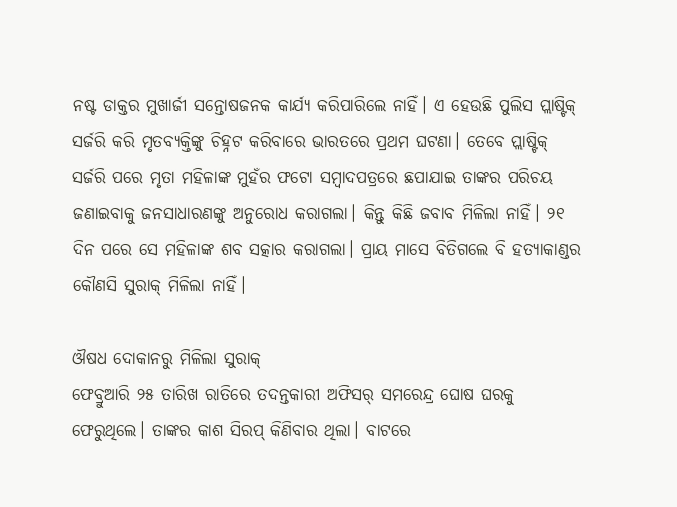ନଷ୍ଟ ଡାକ୍ତର ମୁଖାର୍ଜୀ ସନ୍ତୋଷଜନକ କାର୍ଯ୍ୟ କରିପାରିଲେ ନାହିଁ। ଏ ହେଉଛି ପୁଲିସ ପ୍ଲାଷ୍ଟିକ୍‌ ସର୍ଜରି କରି ମୃତବ୍ୟକ୍ତିଙ୍କୁ ଚିହ୍ନଟ କରିବାରେ ଭାରତରେ ପ୍ରଥମ ଘଟଣା। ତେବେ ପ୍ଲାଷ୍ଟିକ୍‌ ସର୍ଜରି ପରେ ମୃତା ମହିଳାଙ୍କ ମୁହଁର ଫଟୋ ସମ୍ବାଦପତ୍ରରେ ଛପାଯାଇ ତାଙ୍କର ପରିଚୟ ଜଣାଇବାକୁ ଜନସାଧାରଣଙ୍କୁ ଅନୁରୋଧ କରାଗଲା। କିନ୍ତୁ କିଛି ଜବାବ ମିଳିଲା ନାହିଁ। ୨୧ ଦିନ ପରେ ସେ ମହିଳାଙ୍କ ଶବ ସତ୍କାର କରାଗଲା। ପ୍ରାୟ ମାସେ ବିତିଗଲେ ବି ହତ୍ୟାକାଣ୍ଡର କୌଣସି ସୁରାକ୍‌ ମିଳିଲା ନାହିଁ।

ଔଷଧ ଦୋକାନରୁ ମିଳିଲା ସୁରାକ୍‌
ଫେବ୍ରୁଆରି ୨୫ ତାରିଖ ରାତିରେ ତଦନ୍ତକାରୀ ଅଫିସର୍‌ ସମରେନ୍ଦ୍ର ଘୋଷ ଘରକୁ ଫେରୁଥିଲେ। ତାଙ୍କର କାଶ ସିରପ୍‌ କିଣିବାର ଥିଲା। ବାଟରେ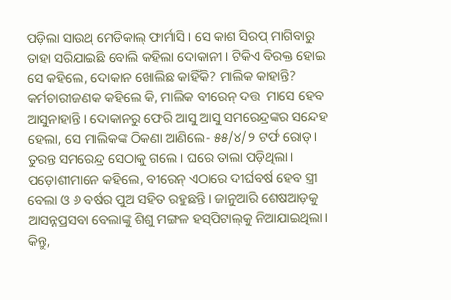ପଡ଼ିଲା ସାଉଥ୍‌ ମେଡିକାଲ୍‌ ଫାର୍ମାସି। ସେ କାଶ ସିରପ୍‌ ମାଗିବାରୁ ତାହା ସରିଯାଇଛି ବୋଲି କହିଲା ଦୋକାନୀ। ଟିକିଏ ବିରକ୍ତ ହୋଇ ସେ କହିଲେ, ଦୋକାନ ଖୋଲିଛ କାହିଁକି? ମାଲିକ କାହାନ୍ତି? କର୍ମଚାରୀଜଣକ କହିଲେ କି, ମାଲିକ ବୀରେନ୍‌ ଦତ୍ତ  ମାସେ ହେବ ଆସୁନାହାନ୍ତି। ଦୋକାନରୁ ଫେରି ଆସୁ ଆସୁ ସମରେନ୍ଦ୍ରଙ୍କର ସନ୍ଦେହ ହେଲା, ସେ ମାଲିକଙ୍କ ଠିକଣା ଆଣିଲେ- ୫୫/୪/୨ ଟର୍ଫ ରୋଡ୍‌। ତୁରନ୍ତ ସମରେନ୍ଦ୍ର ସେଠାକୁ ଗଲେ। ଘରେ ତାଲା ପଡ଼ିଥିଲା। ପଡ଼ୋଶୀମାନେ କହିଲେ, ବୀରେନ୍‌ ଏଠାରେ ଦୀର୍ଘବର୍ଷ ହେବ ସ୍ତ୍ରୀ ବେଲା ଓ ୬ ବର୍ଷର ପୁଅ ସହିତ ରହୁଛନ୍ତି। ଜାନୁଆରି ଶେଷଆଡ଼କୁ ଆସନ୍ନପ୍ରସବା ବେଲାଙ୍କୁ ଶିଶୁ ମଙ୍ଗଳ ହସ୍‌ପିଟାଲ୍‌କୁ ନିଆଯାଇଥିଲା। କିନ୍ତୁ,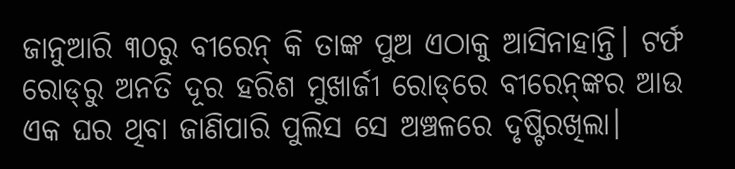ଜାନୁଆରି ୩୦ରୁ ବୀରେନ୍‌ କି ତାଙ୍କ ପୁଅ ଏଠାକୁ ଆସିନାହାନ୍ତି। ଟର୍ଫ ରୋଡ୍‌ରୁ ଅନତି ଦୂର ହରିଶ ମୁଖାର୍ଜୀ ରୋଡ୍‌ରେ ବୀରେନ୍‌ଙ୍କର ଆଉ ଏକ ଘର ଥିବା ଜାଣିପାରି ପୁଲିସ ସେ ଅଞ୍ଚଳରେ ଦୃଷ୍ଟିରଖିଲା।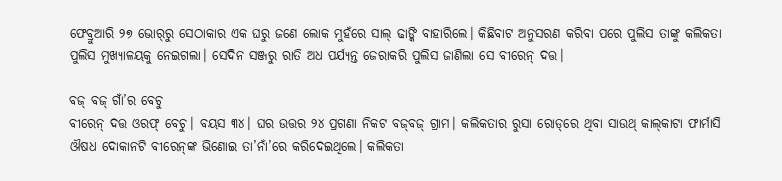ଫେବ୍ରୁଆରି ୨୭ ଭୋର୍‌ରୁ ସେଠାକାର ଏକ ଘରୁ ଜଣେ ଲୋକ ମୁହଁରେ ସାଲ୍‌ ଢାଙ୍କି ବାହାରିଲେ। କିଛିବାଟ ଅନୁସରଣ କରିବା ପରେ ପୁଲିସ ତାଙ୍କୁ କଲିକତା ପୁଲିସ ମୁଖ୍ୟାଳୟକୁ ନେଇଗଲା। ସେଦିନ ସଞ୍ଜରୁ ରାତି ଅଧ ପର୍ଯ୍ୟନ୍ତ ଜେରାକରି ପୁଲିସ ଜାଣିଲା ସେ ବୀରେନ୍‌ ଦତ୍ତ।

ବଜ୍‌ ବଜ୍‌ ଗାଁ’ର ବେଚୁ
ବୀରେନ୍‌ ଦତ୍ତ ଓରଫ୍‌ ବେଚୁ। ବୟସ ୩୪। ଘର ଉତ୍ତର ୨୪ ପ୍ରଗଣା ନିକଟ ବଜ୍‌ବଜ୍‌ ଗ୍ରାମ। କଲିକତାର ରୁସା‌ ରୋଡ୍‌ରେ ଥିବା ସାଉଥ୍‌ କାଲ୍‌କାଟା ଫାର୍ମାସି ଔଷଧ ଦୋକାନଟି ବୀରେନ୍‌ଙ୍କ ଭିଣୋଇ ତା’ନାଁ’ରେ କରିଦେଇଥିଲେ। କଲିକତା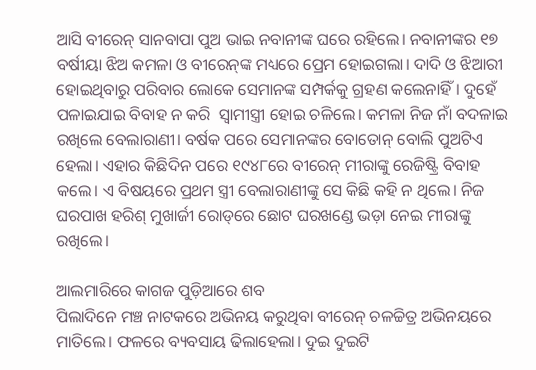ଆସି ବୀରେନ୍‌ ସାନବାପା ପୁଅ ଭାଇ ନବାନୀଙ୍କ ଘରେ ରହିଲେ। ନବାନୀଙ୍କର ୧୭ ବର୍ଷୀୟା ଝିଅ କମଳା ଓ ବୀରେନ୍‌ଙ୍କ ମଧ୍ୟରେ ପ୍ରେମ ହୋଇଗଲା। ଦାଦି ଓ ଝିଆରୀ ହୋଇଥିବାରୁ ପରିବାର ଲୋକେ ସେମାନଙ୍କ ସମ୍ପର୍କକୁ ଗ୍ରହଣ କଲେନାହିଁ। ଦୁହେଁ ପଳାଇଯାଇ ବିବାହ ନ କରି  ସ୍ବାମୀସ୍ତ୍ରୀ ହୋଇ ଚଳିଲେ। କମଳା ନିଜ ନାଁ ବଦଳାଇ ରଖିଲେ ବେଲାରାଣୀ। ବର୍ଷକ ପରେ ସେମାନଙ୍କର ବୋତୋନ୍‌ ବୋଲି ପୁଅଟିଏ ହେଲା। ଏହାର କିଛିଦିନ ପରେ ୧୯୪୮ରେ ବୀରେନ୍‌ ମୀରାଙ୍କୁ ରେଜିଷ୍ଟ୍ରି ବିବାହ କଲେ। ଏ ବିଷୟରେ ପ୍ରଥମ ସ୍ତ୍ରୀ ବେଲାରାଣୀଙ୍କୁ ସେ କିଛି କହି ନ ଥିଲେ। ନିଜ ଘରପାଖ ହରିଶ୍‌ ମୁଖାର୍ଜୀ ରୋଡ୍‌ରେ ଛୋଟ ଘରଖଣ୍ଡେ ଭଡ଼ା ନେଇ ମୀରାଙ୍କୁ ରଖିଲେ।

ଆଲମାରିରେ କାଗଜ ପୁଡ଼ିଆରେ ଶବ
ପିଲାଦିନେ ମଞ୍ଚ ନାଟକରେ ଅଭିନୟ କରୁଥିବା ବୀରେନ୍‌ ଚଳଚ୍ଚିତ୍ର ଅଭିନୟରେ ମାତିଲେ। ଫଳରେ ବ୍ୟବସାୟ ଢିଲାହେଲା। ଦୁଇ ଦୁଇଟି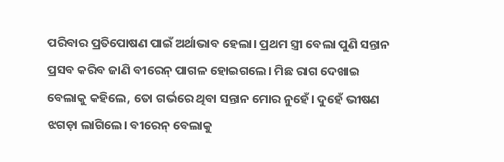ପରିବାର ପ୍ରତିପୋଷଣ ପାଇଁ ଅର୍ଥାଭାବ ହେଲା। ପ୍ରଥମ ସ୍ତ୍ରୀ ବେଲା ପୁଣି ସନ୍ତାନ ପ୍ରସବ କରିବ ଜାଣି ବୀରେନ୍‌ ପାଗଳ ହୋଇଗଲେ। ମିଛ ରାଗ ଦେଖାଇ ବେଲାକୁ କହିଲେ, ତୋ ଗର୍ଭରେ ଥିବା ସନ୍ତାନ ମୋର ନୁହେଁ। ଦୁହେଁ ଭୀଷଣ ଝଗଡ଼ା ଲାଗିଲେ। ବୀରେନ୍‌ ବେଲାକୁ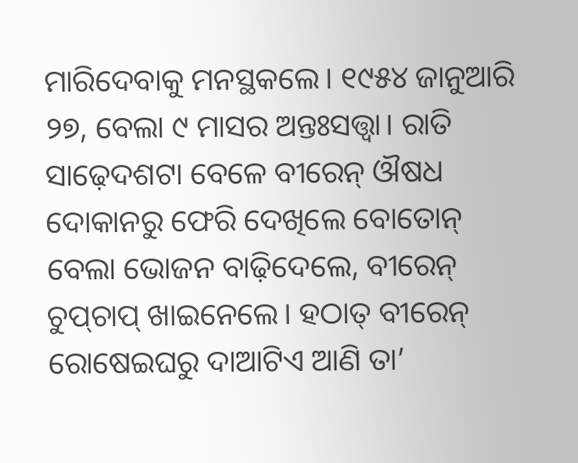ମାରିଦେବାକୁ ମନସ୍ଥକଲେ। ୧୯୫୪ ଜାନୁଆରି ୨୭, ବେଲା ୯ ମାସର ଅନ୍ତଃସତ୍ତ୍ବା। ରାତି ସାଢ଼େଦଶଟା ବେଳେ ବୀରେନ୍‌ ଔଷଧ ଦୋକାନରୁ ଫେରି ଦେଖିଲେ ବୋତୋନ୍‌ ବେଲା ଭୋଜନ ବାଢ଼ିଦେଲେ, ବୀରେନ୍‌ ଚୁପ୍‌ଚାପ୍‌ ଖାଇନେଲେ। ହଠାତ୍‌ ବୀରେନ୍‌ ରୋଷେଇଘରୁ ଦାଆଟିଏ ଆଣି ତା’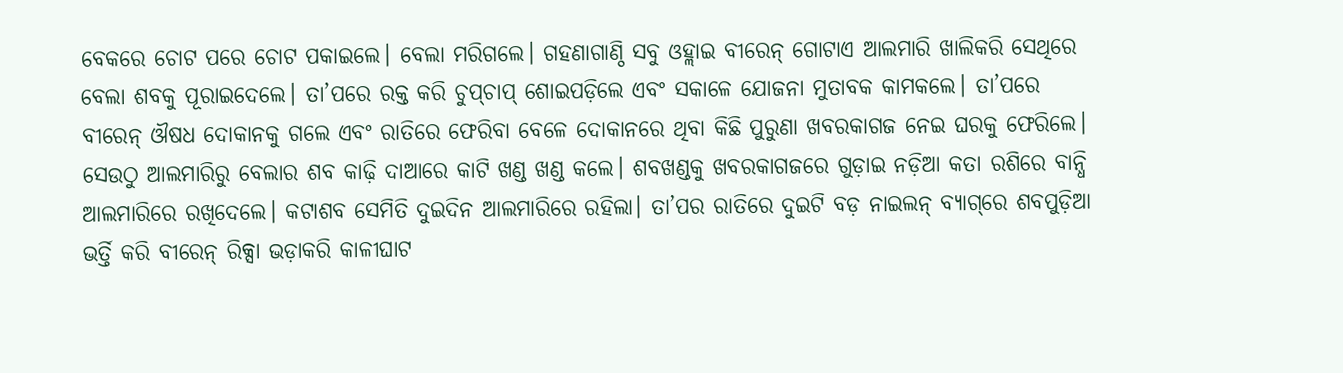ବେକରେ ଚୋଟ ପରେ ଚୋଟ ପକାଇଲେ। ବେଲା ମରିଗଲେ। ଗହଣାଗାଣ୍ଠି ସବୁ ଓହ୍ଲାଇ ବୀରେନ୍‌ ଗୋଟାଏ ଆଲମାରି ଖାଲିକରି ସେଥିରେ ବେଲା ଶବକୁ ପୂରାଇଦେଲେ। ତା’ପରେ ରକ୍ତ କରି ଚୁପ୍‌ଚାପ୍‌ ଶୋଇପଡ଼ିଲେ ଏବଂ ସକାଳେ ଯୋଜନା ମୁତାବକ କାମକଲେ। ତା’ପରେ ବୀରେନ୍‌ ଔଷଧ ଦୋକାନକୁ ଗଲେ ଏବଂ ରାତିରେ ‌ଫେରିବା ବେଳେ ଦୋକାନରେ ଥିବା କିଛି ପୁରୁଣା ଖବରକାଗଜ ନେଇ ଘରକୁ ଫେରିଲେ। ସେଉଠୁ ଆଲମାରିରୁ ବେଲାର ଶବ କାଢ଼ି ଦାଆରେ କାଟି ଖଣ୍ଡ ଖଣ୍ଡ କଲେ। ଶବଖଣ୍ଡକୁ ଖବରକାଗଜରେ ଗୁଡ଼ାଇ ନଡ଼ିଆ କତା ରଶିରେ ବାନ୍ଧି ଆଲମାରିରେ ରଖିଦେଲେ। କଟାଶବ ସେମିତି ଦୁଇଦିନ ଆଲମାରିରେ ରହିଲା। ତା’ପର ରାତିରେ ଦୁଇଟି ବଡ଼ ନାଇଲନ୍‌ ବ୍ୟାଗ୍‌ରେ ଶବପୁଡ଼ିଆ ଭର୍ତ୍ତି କରି ବୀରେନ୍‌ ରିକ୍ସା ଭଡ଼ାକରି କାଳୀଘାଟ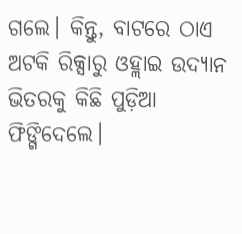ଗଲେ। କିନ୍ତୁ, ବାଟରେ ଠାଏ ଅଟକି ରିକ୍ସାରୁ ଓହ୍ଲାଇ ଉଦ୍ୟାନ ଭିତରକୁ କିଛି ପୁଡ଼ିଆ ଫିଙ୍ଗିଦେ‌ଲେ।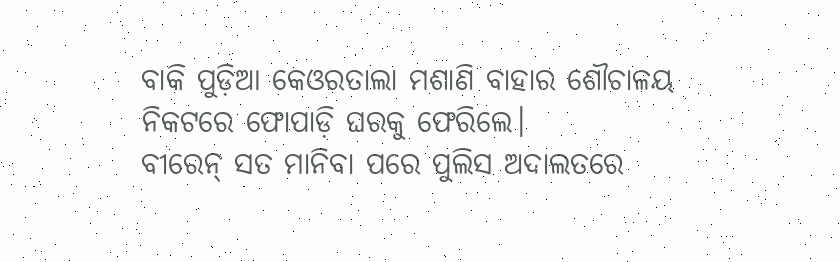ବାକି ପୁଡ଼ିଆ କେଓରତାଲା ମଶାଣି ବାହାର ଶୌଚାଳୟ ନିକଟରେ ଫୋପାଡ଼ି ଘରକୁ ଫେରିଲେ।
ବୀରେନ୍ ସତ ମାନିବା ପରେ ପୁଲିସ ଅଦାଲତରେ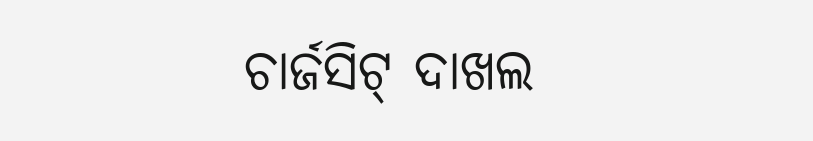ଚାର୍ଜସିଟ୍‌ ଦାଖଲ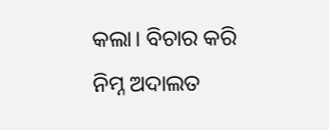କଲା। ବିଚାର କରି ନିମ୍ନ ଅଦାଲତ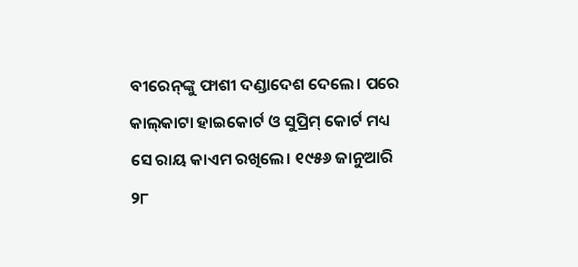ବୀରେନ୍‌ଙ୍କୁ ଫାଶୀ ଦଣ୍ଡାଦେଶ ଦେଲେ। ପରେ କାଲ୍‌କାଟା ହାଇକୋର୍ଟ ଓ ସୁପ୍ରିମ୍‌ କୋର୍ଟ ମଧ୍ୟ ସେ ରାୟ କାଏମ ରଖିଲେ। ୧୯୫୬ ଜାନୁଆରି ୨୮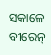ସକାଳେ ବୀରେନ୍‌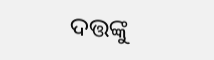ଦତ୍ତଙ୍କୁ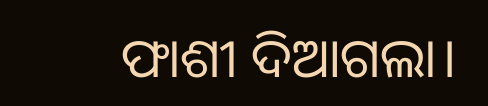ଫାଶୀ ଦିଆଗଲା।